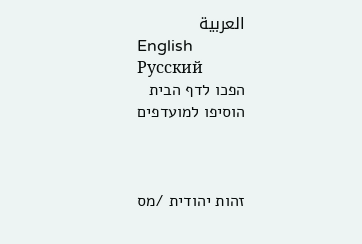العربية
English
Русский
הפכו לדף הבית
הוסיפו למועדפים



זהות יהודית /מס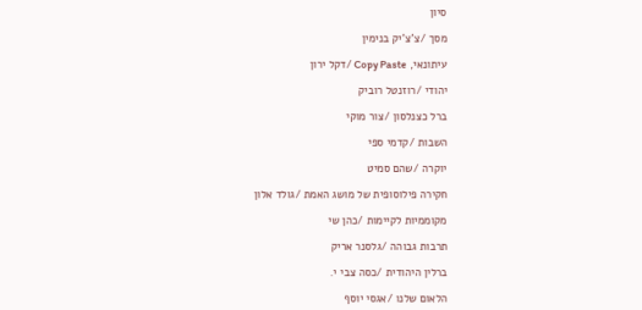סיון

מסך /צ'צ'יק בנימין

עיתונאי, Copy Paste /דקל ירון

יהודי /רוזנטל רוביק

ברל כצנלסון /צור מוקי

השבות /קדמי ספי

יוקרה /שהם סמיט

חקירה פילוסופית של מושג האמת /גולד אלון

מקוממיות לקיימות /כהן שי

תרבות גבוהה /גלסנר אריק

ברלין היהודית /כסה צבי י.

הלאום שלנו /אגסי יוסף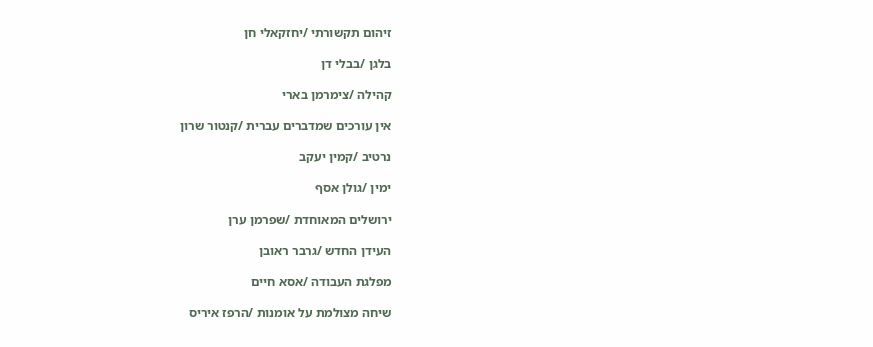זיהום תקשורתי /יחזקאלי חן

בלגן /בבלי דן

קהילה /צימרמן בארי

אין עורכים שמדברים עברית /קנטור שרון

נרטיב /קמין יעקב

ימין /גולן אסף

ירושלים המאוחדת /שפרמן ערן

העידן החדש /גרבר ראובן

מפלגת העבודה /אסא חיים

שיחה מצולמת על אומנות /הרפז איריס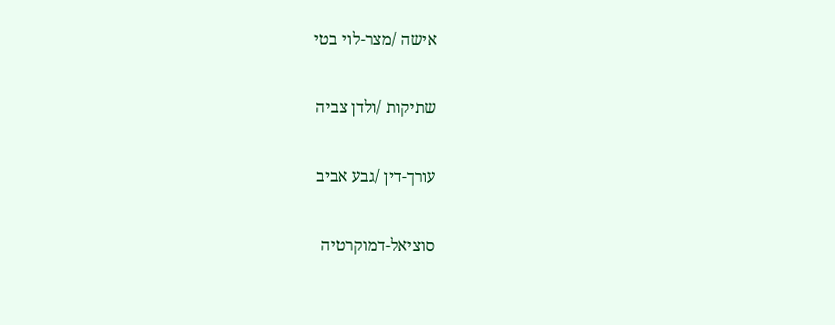אישה /מצר-לוי בטי

שתיקות /ולדן צביה

עורך-דין /גבע אביב

סוציאל-דמוקרטיה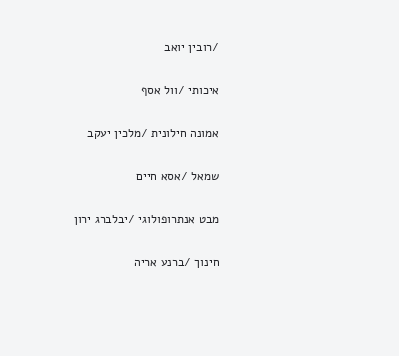/רובין יואב

איכותי /וול אסף

אמונה חילונית /מלכין יעקב

שמאל /אסא חיים

מבט אנתרופולוגי /יבלברג ירון

חינוך /ברנע אריה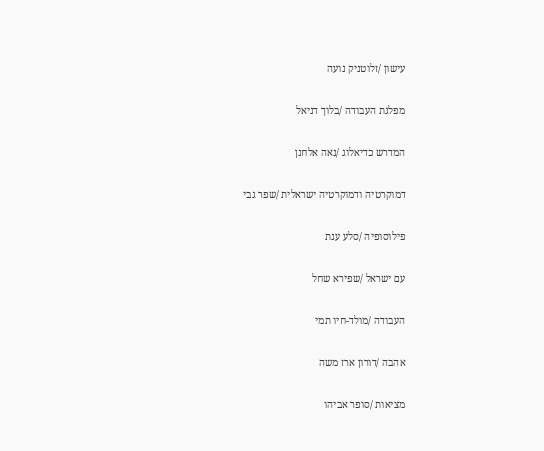עישון /זלוטניק נועה

מפלגת העבודה /בלוך דניאל

המדרש כדיאלוג /נאה אלחנן

דמוקרטיה ודמוקרטיה ישראלית /שפר גבי

פילוסופיה /סלע ענת

עם ישראל /שפירא שחל

העבודה /מולד-חיו תמי

אהבה /דורון ארז משה

מציאות /סופר אביהו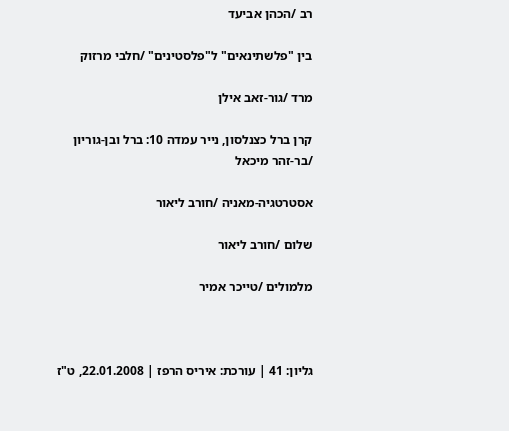רב /הכהן אביעד

בין "פלשתינאים" ל"פלסטינים" /חלבי מרזוק

מרד /גור-זאב אילן

קרן ברל כצנלסון, נייר עמדה 10: ברל ובן-גוריון /בר-זהר מיכאל

אסטרטגיה-מאניה /חורב ליאור

שלום /חורב ליאור

מלמולים /טייכר אמיר



גליון: 41 | עורכת: איריס הרפז | 22.01.2008, ט"ז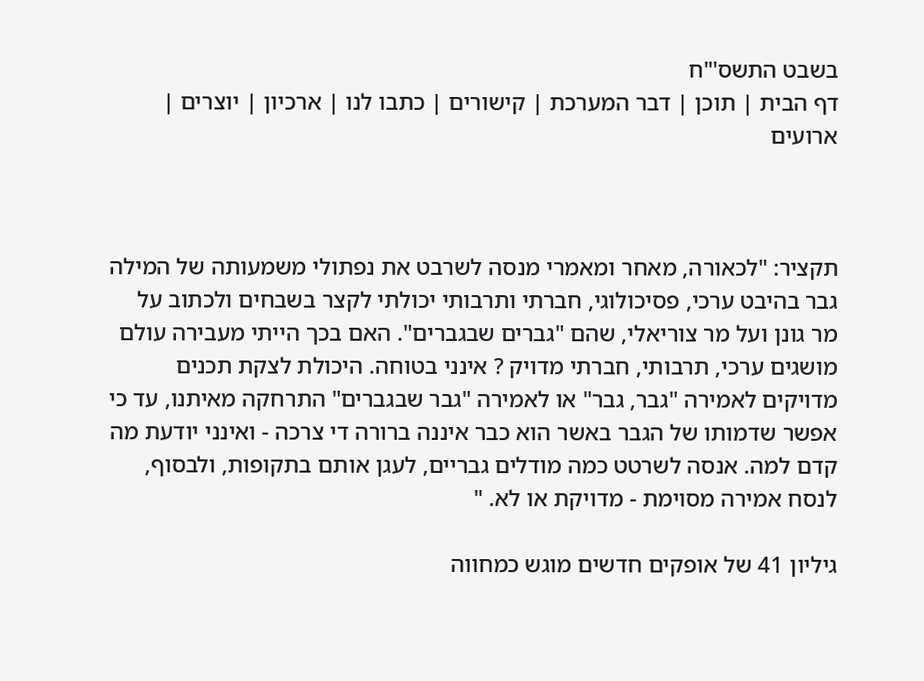בשבט התשס'"ח
דף הבית | תוכן | דבר המערכת | קישורים | כתבו לנו | ארכיון | יוצרים | ארועים



תקציר: "לכאורה, מאחר ומאמרי מנסה לשרבט את נפתולי משמעותה של המילה גבר בהיבט ערכי, פסיכולוגי, חברתי ותרבותי יכולתי לקצר בשבחים ולכתוב על מר גונן ועל מר צוריאלי, שהם "גברים שבגברים". האם בכך הייתי מעבירה עולם מושגים ערכי, תרבותי, חברתי מדויק ? אינני בטוחה. היכולת לצקת תכנים מדויקים לאמירה "גבר, גבר" או לאמירה "גבר שבגברים" התרחקה מאיתנו, עד כי אפשר שדמותו של הגבר באשר הוא כבר איננה ברורה די צרכה - ואינני יודעת מה קדם למה. אנסה לשרטט כמה מודלים גבריים, לעגן אותם בתקופות, ולבסוף, לנסח אמירה מסוימת - מדויקת או לא. "

גיליון 41 של אופקים חדשים מוגש כמחווה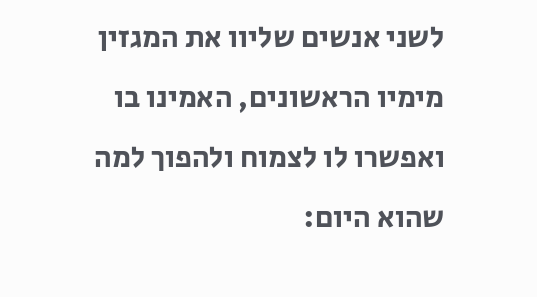לשני אנשים שליוו את המגזין מימיו הראשונים, האמינו בו ואפשרו לו לצמוח ולהפוך למה שהוא היום: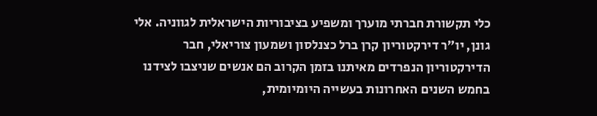כלי תקשורת חברתי מוערך ומשפיע בציבוריות הישראלית לגווניה. אלי גונן, יו"ר דירקטוריון קרן ברל כצנלסון ושמעון צוריאלי, חבר הדירקטוריון הנפרדים מאיתנו בזמן הקרוב הם אנשים שניצבו לצידנו בחמש השנים האחרונות בעשייה היומיומית,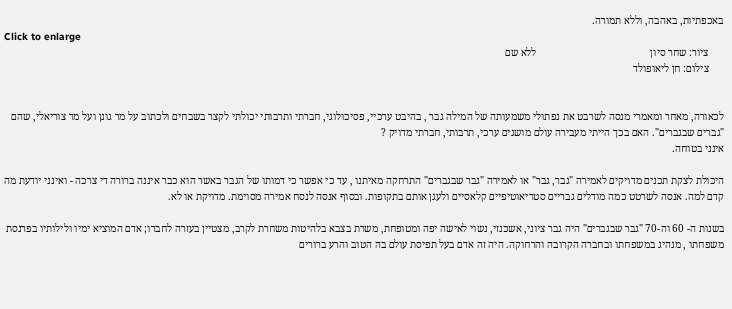באכפתיות, באהבה, וללא תמורה.
Click to enlarge
      ציור: שחר סיון                                            ללא שם
      צילום: חן ליאופולד


לכאורה, מאחר ומאמרי מנסה לשרבט את נפתולי משמעותה של המילה גבר , בהיבט ערכיי, פסיכולוגי, חברתי ותרבותי יכולתי לקצר בשבחים ולכתוב על מר גונן ועל מר צוריאלי, שהם "גברים שבגברים". האם בכך הייתי מעבירה עולם מושגים ערכי, תרבותי, חברתי מדויק ?
אינני בטוחה.

היכולת לצקת תכנים מדויקים לאמירה "גבר, גבר" או לאמירה "גבר שבגברים" התרחקה מאיתנו , עד כי אפשר כי דמותו של הגבר באשר הוא כבר איננה ברורה די צרכה - ואינני יודעת מה קדם למה. אנסה לשרטט כמה מודלים גבריים סטריאוטיפיים קלאסיים ולעגן אותם בתקופות. ובסוף אנסה לנסח אמירה מסוימת. מדויקת או לא.

בשנות ה- 60 וה-70 "גבר שבגברים" היה גבר ציוני, אשכנזי, נשוי לאישה יפה ומטופחת, משרת בצבא בלהיטות משחרת לקרב, מצטיין בעזרה לחברו; אדם המוציא ימיו ולילותיו בפרנסת משפחתו , מנהיג במשפחתו ובחברה הקרובה והרחוקה. היה זה אדם בעל תפיסת עולם בה הטוב והרע ברורים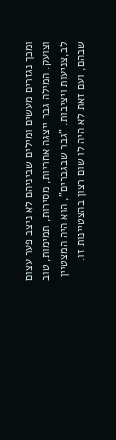ומכך נגזרים מעשים ומילים שביניהם לא ניצב פער עצום וצועק. המילה גבר ייצגה אחריות, מסירות, תמימות, טוב לב,צניעות ויציבות. "גבר שבגברים", הוא היה המצטיין שבהם, ועם זאת לא היה לו שום רצון בהצטיינות זו.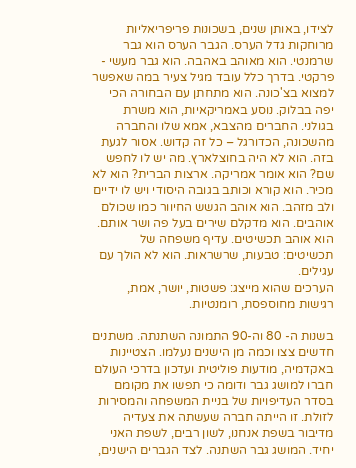לצידו, באותן שנים, בשכונות פריפריאליות מרוחקות גדל הערס. הגבר הערס הוא גבר שרמנטי. הוא מאוהב באהבה. הוא גבר מעשי - פרקטי. בדרך כלל עובד מגיל צעיר במה שאפשר למצוא בצ'כונה. הוא מתחתן עם הבחורה הכי יפה בבלוק. נוסע באמריקאיות, הוא משרת בגולני. החברים מהצבא, אמא שלו והחברה מהשכונה, הכדורגל – כל זה קדוש. אסור לגעת בזה. הוא לא היה בחוצלארץ. מה יש לו לחפש שם? הוא אומר אמריקה. ארצות הברית? הוא לא מכיר. הוא קורא וכותב בגובה היסודי ויש לו ידיים ולב מזהב. הוא אוהב הגשש החיוור כמו שכולם אוהבים. הוא מדקלם שירים בעל פה ושר אותם. הוא אוהב תכשיטים. עדיף משפחה של תכשיטים: טבעות, שרשראות. הוא לא הולך עם עגילים.
הערכים שהוא מייצג: פשטות, יושר, אמת, רגישות מחוספסת, רומנטיות.

בשנות ה- 80 וה-90 התמונה השתנתה. משתנים חדשים צצו וכמה מן הישנים נעלמו. הצטיינות באקדמיה, מודעות פוליטית ועדכון בדרכי העולם חברו למושג גבר ודומה כי תפשו את מקומם בסדר העדיפויות של בניית המשפחה והמסירות לזולת. זו הייתה חברה שעשתה את צעדיה מדיבור בשפת אנחנו, לשון רבים, לשפת האני יחיד. המושג גבר השתנה. לצד הגברים הישנים,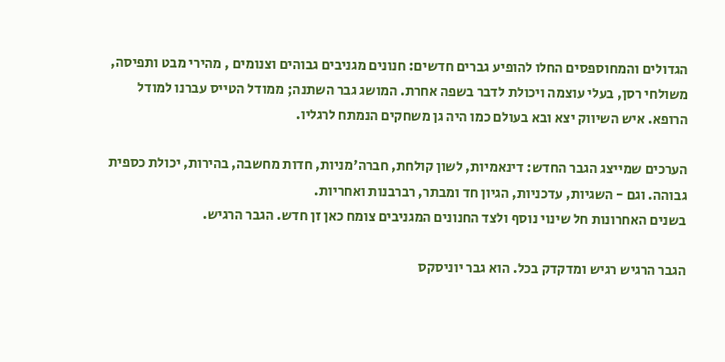הגדולים והמחוספסים החלו להופיע גברים חדשים: חנונים מגניבים גבוהים וצנומים , מהירי מבט ותפיסה, משולחי רסן, בעלי עוצמה ויכולת לדבר בשפה אחרת. המושג גבר השתנה; ממודל הטייס עברנו למודל הרופא. איש השיווק יצא ובא בעולם כמו היה גן משחקים הנמתח לרגליו.

הערכים שמייצג הגבר החדש: דינאמיות, לשון קולחת, חברה'מניות, חדות מחשבה, בהירות, יכולת כספית גבוהה. וגם - השגיות, עדכניות, הגיון חד ומבתר, רברבנות ואחריות.
בשנים האחרונות חל שינוי נוסף ולצד החנונים המגניבים צומח כאן זן חדש. הגבר הרגיש.

הגבר הרגיש רגיש ומדקדק בכל. הוא גבר יוניסקס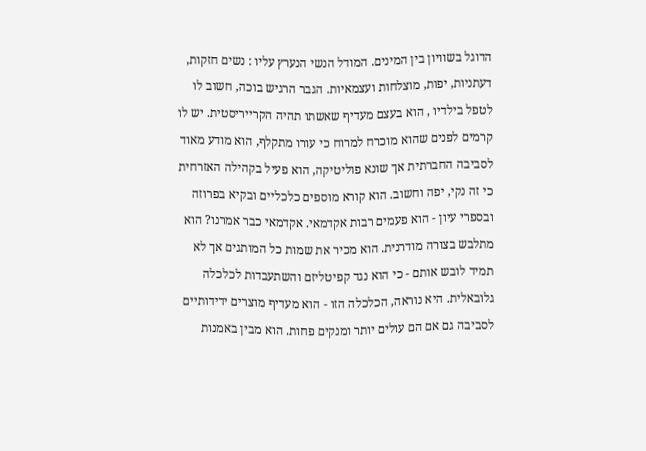הדוגל בשוויון בין המינים. המודל הנשי הנערץ עליו : נשים חזקות, דעתניות, יפות, מוצלחות ועצמאיות. הגבר הרגיש בוכה, חשוב לו לטפל בילדיו , הוא בעצם מעדיף שאשתו תהיה הקרייריסטית. יש לו קרמים לפנים שהוא מוכרח למרוח כי עורו מתקלף, הוא מודע מאוד לסביבה החברתית אך שונא פוליטיקה, הוא פעיל בקהילה האזרחית כי זה נקי, יפה וחשוב. הוא קורא מוספים כלכליים ובקיא בפרוזה ובספרי עיון - הוא פעמים רבות אקדמאי. אקדמאי כבר אמרנו? הוא מתלבש בצורה מודרנית. הוא מכיר את שמות כל המותגים אך לא תמיד לובש אותם - כי הוא נגד קפיטליזם והשתעבדות לכלכלה גלובאלית. היא נוראה, הכלכלה הזו - הוא מעדיף מוצרים ידידותיים לסביבה גם אם הם עולים יותר ומנקים פחות. הוא מבין באמנות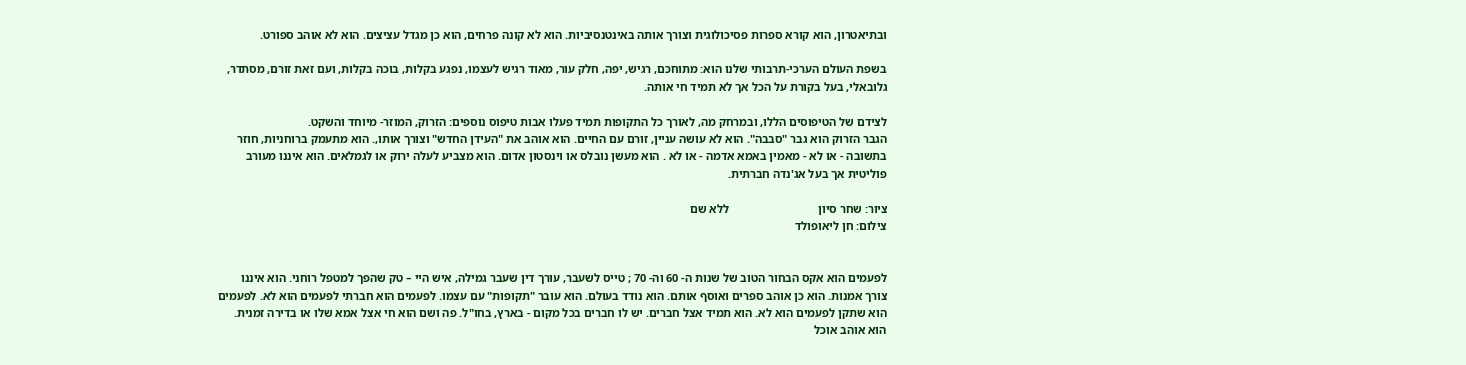ובתיאטרון, הוא קורא ספרות פסיכולוגית וצורך אותה באינטנסיביות. הוא לא קונה פרחים, הוא כן מגדל עציצים. הוא לא אוהב ספורט.

בשפת העולם הערכי-תרבותי שלנו הוא: מתוחכם, רגיש, יפה, חלק עור, מאוד רגיש לעצמו, נפגע בקלות, בוכה בקלות, ועם זאת זורם, מסתדר, גלובאלי, בעל בקורת על הכל אך לא תמיד חי אותה.

לצידם של הטיפוסים הללו, ובמרחק מה, לאורך כל התקופות תמיד פעלו אבות טיפוס נוספים: הזרוק, המוזר- מיוחד והשקט.
הגבר הזרוק הוא גבר "סבבה". הוא לא עושה עניין, זורם עם החיים. הוא אוהב את "העידן החדש" וצורך אותו,. הוא מתעמק ברוחניות, חוזר בתשובה - או לא - מאמין באמא אדמה - או לא . הוא מעשן נובלס או וינסטון אדום. הוא מצביע לעלה ירוק או לגמלאים. הוא איננו מעורב פוליטית אך בעל אג'נדה חברתית.

ציור: שחר סיון                              ללא שם
צילום: חן ליאופולד


לפעמים הוא אקס הבחור הטוב של שנות ה- 60 וה- 70 ; טייס לשעבר, עורך דין שעבר גמילה, איש היי – טק שהפך למטפל רוחני. הוא איננו צורך אמנות. הוא כן אוהב ספרים ואוסף אותם. הוא נודד בעולם. הוא עובר "תקופות" עם עצמו. לפעמים הוא חברתי לפעמים הוא לא. לפעמים הוא שתקן לפעמים הוא לא. הוא תמיד אצל חברים. יש לו חברים בכל מקום - בארץ, בחו"ל. פה ושם הוא חי אצל אמא שלו או בדירה זמנית. הוא אוהב אוכל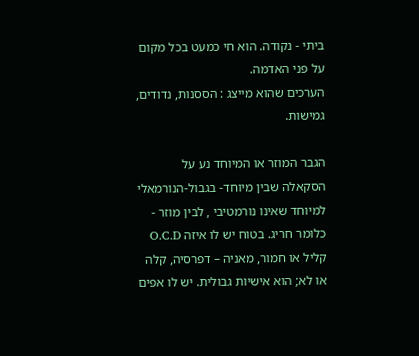ביתי - נקודה. הוא חי כמעט בכל מקום על פני האדמה.
הערכים שהוא מייצג : הססנות, נדודים, גמישות.

הגבר המוזר או המיוחד נע על הסקאלה שבין מיוחד- בגבול-הנורמאלי למיוחד שאינו נורמטיבי , לבין מוזר - כלומר חריג. בטוח יש לו איזה O.C.D קליל או חמור, מאניה – דפרסיה, קלה או לא; הוא אישיות גבולית. יש לו אפים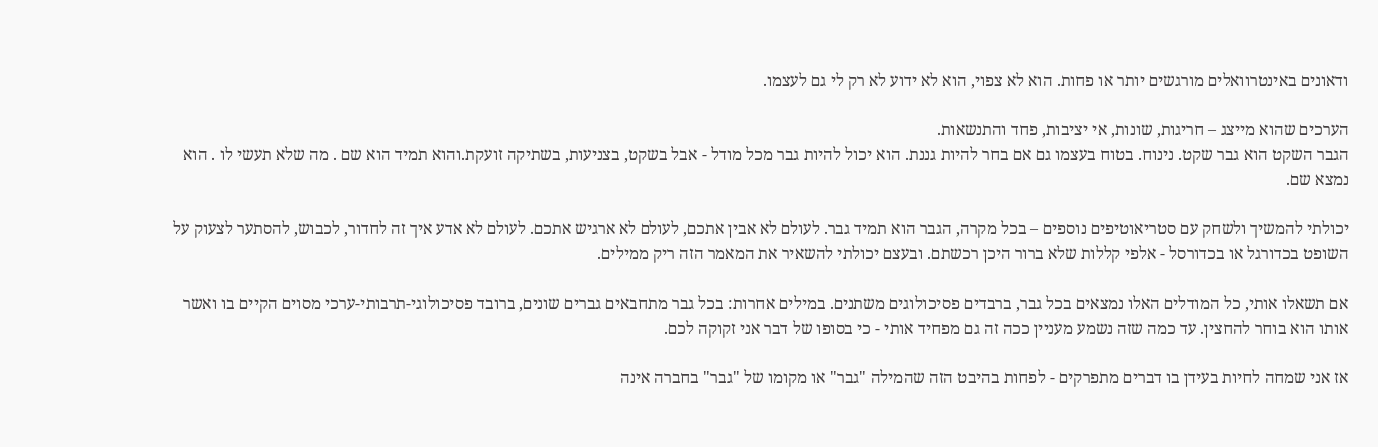ודאונים באינטרוואלים מורגשים יותר או פחות. הוא לא צפוי, הוא לא ידוע לא רק לי גם לעצמו.

הערכים שהוא מייצג – חריגות, שונות, אי יציבות, פחד והתנשאות.
הגבר השקט הוא גבר שקט. נינוח. בטוח בעצמו גם אם בחר להיות גננת. הוא יכול להיות גבר מכל מודל - אבל בשקט, בצניעות, בשתיקה זועקת.והוא תמיד הוא שם . מה שלא תעשי לו . הוא נמצא שם.

יכולתי להמשיך ולשחק עם סטריאוטיפים נוספים – בכל מקרה, הגבר הוא תמיד גבר. לעולם לא אבין אתכם, לעולם לא ארגיש אתכם. לעולם לא אדע איך זה לחדור, לכבוש, להסתער לצעוק על השופט בכדורגל או בכדורסל - אלפי קללות שלא ברור היכן רכשתם. ובעצם יכולתי להשאיר את המאמר הזה ריק ממילים.

אם תשאלו אותי, כל המודלים האלו נמצאים בכל גבר, ברבדים פסיכולוגים משתנים. במילים אחרות: בכל גבר מתחבאים גברים שונים, ברובד פסיכולוגי-תרבותי-ערכי מסוים הקיים בו ואשר אותו הוא בוחר להחצין. עד כמה שזה נשמע מעניין ככה זה גם מפחיד אותי - כי בסופו של דבר אני זקוקה לכם.

אז אני שמחה לחיות בעידן בו דברים מתפרקים - לפחות בהיבט הזה שהמילה "גבר" או מקומו של "גבר" בחברה אינה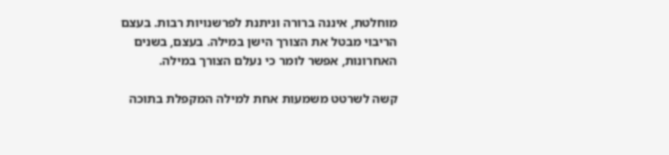מוחלטת, איננה ברורה וניתנת לפרשנויות רבות. בעצם הריבוי מבטל את הצורך הישן במילה. בעצם, בשנים האחרונות, אפשר לומר כי נעלם הצורך במילה.

קשה לשרטט משמעות אחת למילה המקפלת בתוכה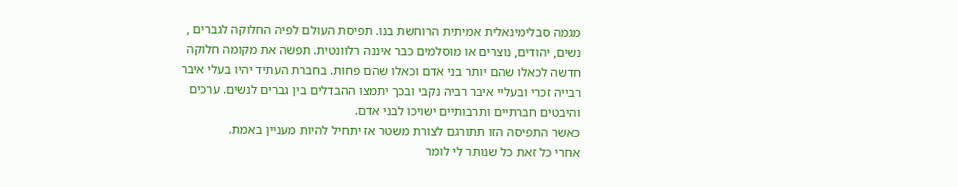מגמה סבלימינאלית אמיתית הרוחשת בנו. תפיסת העולם לפיה החלוקה לגברים , נשים, יהודים, נוצרים או מוסלמים כבר איננה רלוונטית. תפשה את מקומה חלוקה חדשה לכאלו שהם יותר בני אדם וכאלו שהם פחות. בחברת העתיד יהיו בעלי איבר רבייה זכרי ובעליי איבר רביה נקבי ובכך יתמצו ההבדלים בין גברים לנשים. ערכים והיבטים חברתיים ותרבותיים ישויכו לבני אדם.
כאשר התפיסה הזו תתורגם לצורת משטר אז יתחיל להיות מעניין באמת.
אחרי כל זאת כל שנותר לי לומר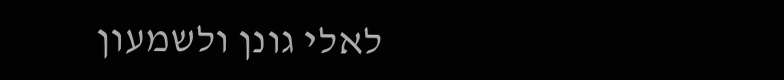לאלי גונן ולשמעון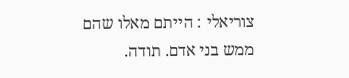צוריאלי : הייתם מאלו שהם ממש בני אדם. תודה.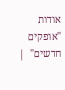אודות "אופקים חדשים"  |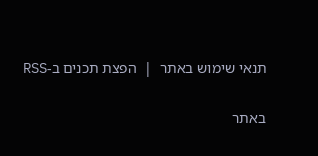תנאי שימוש באתר  |  הפצת תכנים ב-RSS

באתר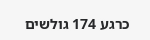כרגע 174 גולשים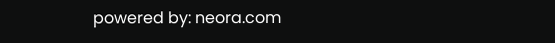powered by: neora.com